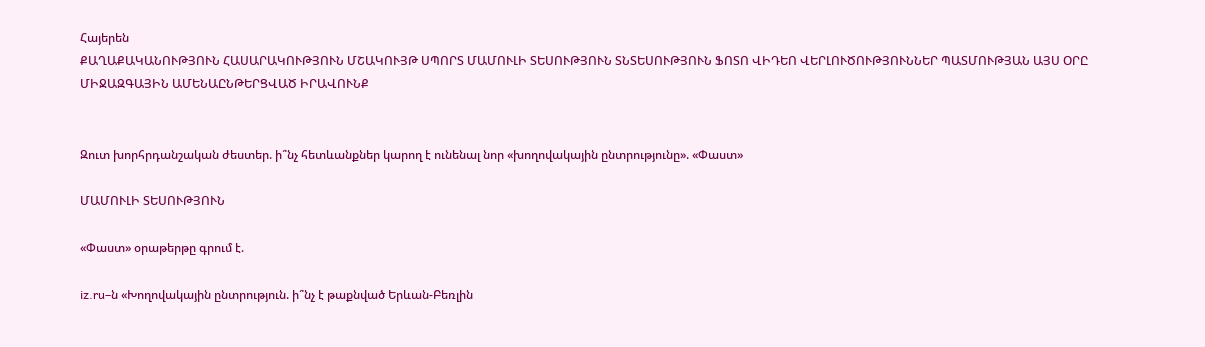Հայերեն
ՔԱՂԱՔԱԿԱՆՈՒԹՅՈՒՆ ՀԱՍԱՐԱԿՈՒԹՅՈՒՆ ՄՇԱԿՈՒՅԹ ՍՊՈՐՏ ՄԱՄՈՒԼԻ ՏԵՍՈՒԹՅՈՒՆ ՏՆՏԵՍՈՒԹՅՈՒՆ ՖՈՏՈ ՎԻԴԵՈ ՎԵՐԼՈՒԾՈՒԹՅՈՒՆՆԵՐ ՊԱՏՄՈՒԹՅԱՆ ԱՅՍ ՕՐԸ ՄԻՋԱԶԳԱՅԻՆ ԱՄԵՆԱԸՆԹԵՐՑՎԱԾ ԻՐԱՎՈՒՆՔ


Զուտ խորհրդանշական ժեստեր. ի՞նչ հետևանքներ կարող է ունենալ նոր «խողովակային ընտրությունը». «Փաստ»

ՄԱՄՈՒԼԻ ՏԵՍՈՒԹՅՈՒՆ

«Փաստ» օրաթերթը գրում է.

iz.ru–ն «Խողովակային ընտրություն. ի՞նչ է թաքնված Երևան-Բեռլին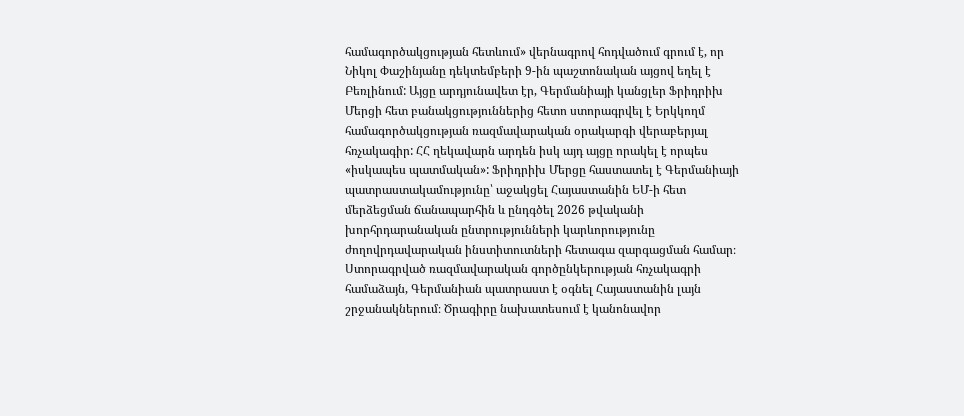համագործակցության հետևում» վերնագրով հոդվածում գրում է, որ Նիկոլ Փաշինյանը դեկտեմբերի 9-ին պաշտոնական այցով եղել է Բեռլինում: Այցը արդյունավետ էր, Գերմանիայի կանցլեր Ֆրիդրիխ Մերցի հետ բանակցություններից հետո ստորագրվել է Երկկողմ համագործակցության ռազմավարական օրակարգի վերաբերյալ հռչակագիր: ՀՀ ղեկավարն արդեն իսկ այդ այցը որակել է որպես «իսկապես պատմական»: Ֆրիդրիխ Մերցը հաստատել է Գերմանիայի պատրաստակամությունը՝ աջակցել Հայաստանին ԵՄ-ի հետ մերձեցման ճանապարհին և ընդգծել 2026 թվականի խորհրդարանական ընտրությունների կարևորությունը ժողովրդավարական ինստիտուտների հետագա զարգացման համար։ Ստորագրված ռազմավարական գործընկերության հռչակագրի համաձայն, Գերմանիան պատրաստ է օգնել Հայաստանին լայն շրջանակներում։ Ծրագիրը նախատեսում է կանոնավոր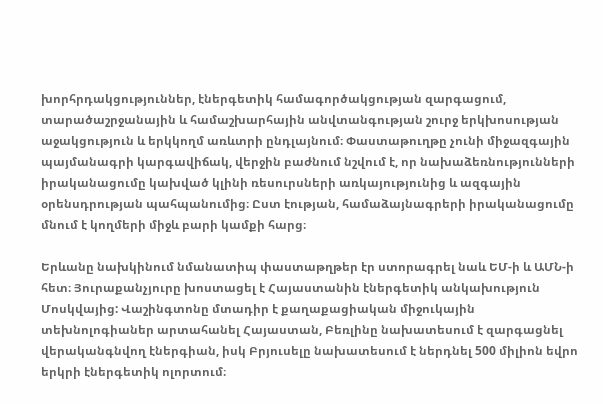խորհրդակցություններ, էներգետիկ համագործակցության զարգացում, տարածաշրջանային և համաշխարհային անվտանգության շուրջ երկխոսության աջակցություն և երկկողմ առևտրի ընդլայնում։ Փաստաթուղթը չունի միջազգային պայմանագրի կարգավիճակ, վերջին բաժնում նշվում է, որ նախաձեռնությունների իրականացումը կախված կլինի ռեսուրսների առկայությունից և ազգային օրենսդրության պահպանումից։ Ըստ էության, համաձայնագրերի իրականացումը մնում է կողմերի միջև բարի կամքի հարց։

Երևանը նախկինում նմանատիպ փաստաթղթեր էր ստորագրել նաև ԵՄ-ի և ԱՄՆ-ի հետ։ Յուրաքանչյուրը խոստացել է Հայաստանին էներգետիկ անկախություն Մոսկվայից: Վաշինգտոնը մտադիր է քաղաքացիական միջուկային տեխնոլոգիաներ արտահանել Հայաստան, Բեռլինը նախատեսում է զարգացնել վերականգնվող էներգիան, իսկ Բրյուսելը նախատեսում է ներդնել 500 միլիոն եվրո երկրի էներգետիկ ոլորտում։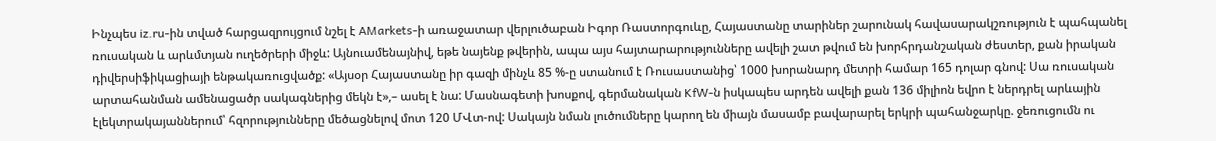Ինչպես iz.ru-ին տված հարցազրույցում նշել է AMarkets-ի առաջատար վերլուծաբան Իգոր Ռաստորգուևը, Հայաստանը տարիներ շարունակ հավասարակշռություն է պահպանել ռուսական և արևմտյան ուղեծրերի միջև: Այնուամենայնիվ, եթե նայենք թվերին, ապա այս հայտարարությունները ավելի շատ թվում են խորհրդանշական ժեստեր, քան իրական դիվերսիֆիկացիայի ենթակառուցվածք: «Այսօր Հայաստանը իր գազի մինչև 85 %-ը ստանում է Ռուսաստանից՝ 1000 խորանարդ մետրի համար 165 դոլար գնով: Սա ռուսական արտահանման ամենացածր սակագներից մեկն է»,– ասել է նա: Մասնագետի խոսքով, գերմանական KfW-ն իսկապես արդեն ավելի քան 136 միլիոն եվրո է ներդրել արևային էլեկտրակայաններում՝ հզորությունները մեծացնելով մոտ 120 ՄՎտ-ով: Սակայն նման լուծումները կարող են միայն մասամբ բավարարել երկրի պահանջարկը. ջեռուցումն ու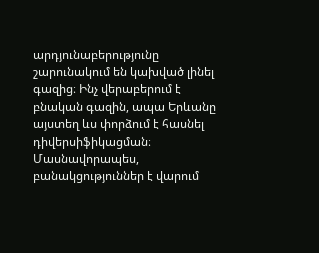արդյունաբերությունը շարունակում են կախված լինել գազից։ Ինչ վերաբերում է բնական գազին, ապա Երևանը այստեղ ևս փորձում է հասնել դիվերսիֆիկացման։ Մասնավորապես, բանակցություններ է վարում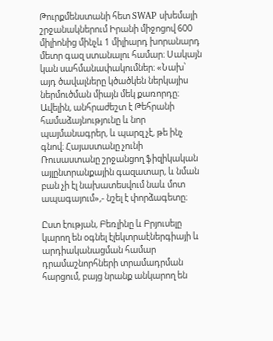Թուրքմենստանի հետ SWAP սխեմայի շրջանակներում Իրանի միջոցով 600 միլիոնից մինչև 1 միլիարդ խորանարդ մետր գազ ստանալու համար։ Սակայն կան սահմանափակումներ։ «Նախ՝ այդ ծավալները կծածկեն ներկայիս ներմուծման միայն մեկ քառորդը։ Ավելին, անհրաժեշտ է Թեհրանի համաձայնությունը և նոր պայմանագրեր, և պարզ չէ, թե ինչ գնով։ Հայաստանը չունի Ռուսաստանը շրջանցող ֆիզիկական այլընտրանքային գազատար, և նման բան չի էլ նախատեսվում նաև մոտ ապագայում»,- նշել է փորձագետը։

Ըստ էության, Բեռլինը և Բրյուսելը կարող են օգնել էլեկտրաէներգիայի և արդիականացման համար դրամաշնորհների տրամադրման հարցում, բայց նրանք անկարող են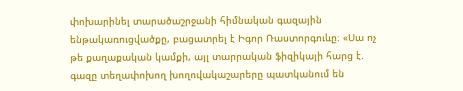փոխարինել տարածաշրջանի հիմնական գազային ենթակառուցվածքը, բացատրել է Իգոր Ռաստորգուևը։ «Սա ոչ թե քաղաքական կամքի, այլ տարրական ֆիզիկայի հարց է. գազը տեղափոխող խողովակաշարերը պատկանում են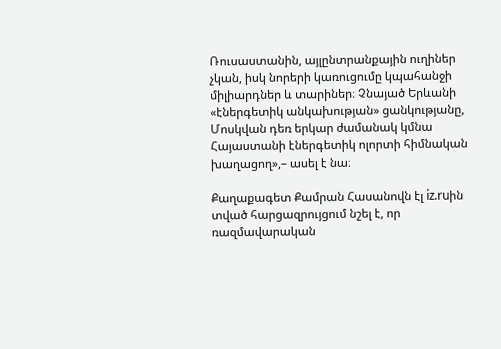Ռուսաստանին, այլընտրանքային ուղիներ չկան, իսկ նորերի կառուցումը կպահանջի միլիարդներ և տարիներ։ Չնայած Երևանի «էներգետիկ անկախության» ցանկությանը, Մոսկվան դեռ երկար ժամանակ կմնա Հայաստանի էներգետիկ ոլորտի հիմնական խաղացող»,– ասել է նա։

Քաղաքագետ Քամրան Հասանովն էլ iz.ruին տված հարցազրույցում նշել է, որ ռազմավարական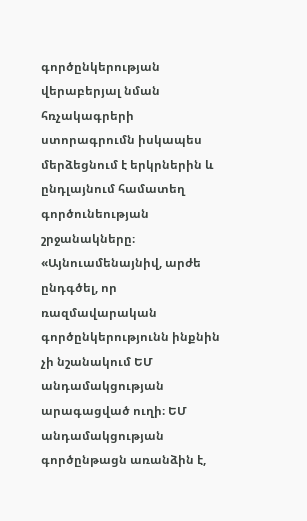գործընկերության վերաբերյալ նման հռչակագրերի ստորագրումն իսկապես մերձեցնում է երկրներին և ընդլայնում համատեղ գործունեության շրջանակները։ «Այնուամենայնիվ, արժե ընդգծել, որ ռազմավարական գործընկերությունն ինքնին չի նշանակում ԵՄ անդամակցության արագացված ուղի։ ԵՄ անդամակցության գործընթացն առանձին է,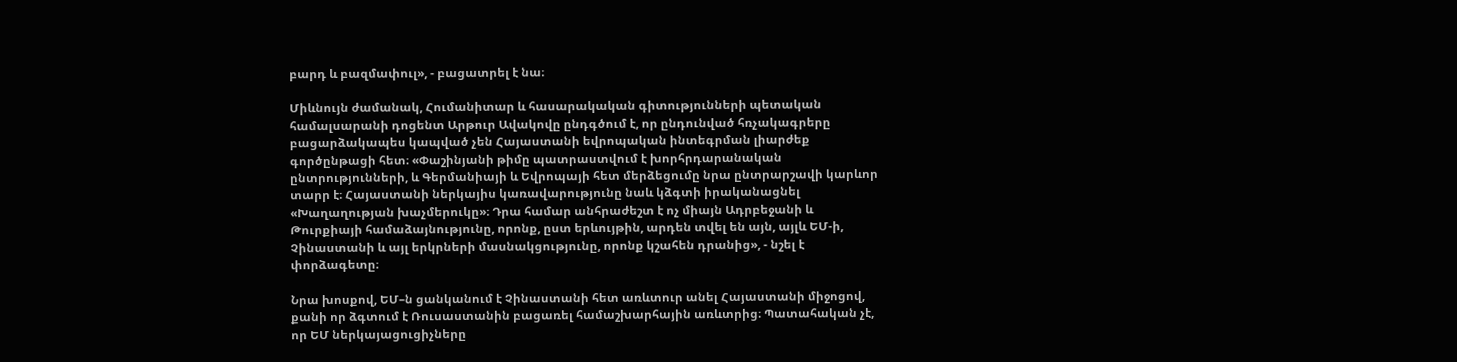բարդ և բազմափուլ», - բացատրել է նա։

Միևնույն ժամանակ, Հումանիտար և հասարակական գիտությունների պետական համալսարանի դոցենտ Արթուր Ավակովը ընդգծում է, որ ընդունված հռչակագրերը բացարձակապես կապված չեն Հայաստանի եվրոպական ինտեգրման լիարժեք գործընթացի հետ։ «Փաշինյանի թիմը պատրաստվում է խորհրդարանական ընտրությունների, և Գերմանիայի և Եվրոպայի հետ մերձեցումը նրա ընտրարշավի կարևոր տարր է։ Հայաստանի ներկայիս կառավարությունը նաև կձգտի իրականացնել «Խաղաղության խաչմերուկը»։ Դրա համար անհրաժեշտ է ոչ միայն Ադրբեջանի և Թուրքիայի համաձայնությունը, որոնք, ըստ երևույթին, արդեն տվել են այն, այլև ԵՄ-ի, Չինաստանի և այլ երկրների մասնակցությունը, որոնք կշահեն դրանից», - նշել է փորձագետը։

Նրա խոսքով, ԵՄ–ն ցանկանում է Չինաստանի հետ առևտուր անել Հայաստանի միջոցով, քանի որ ձգտում է Ռուսաստանին բացառել համաշխարհային առևտրից։ Պատահական չէ, որ ԵՄ ներկայացուցիչները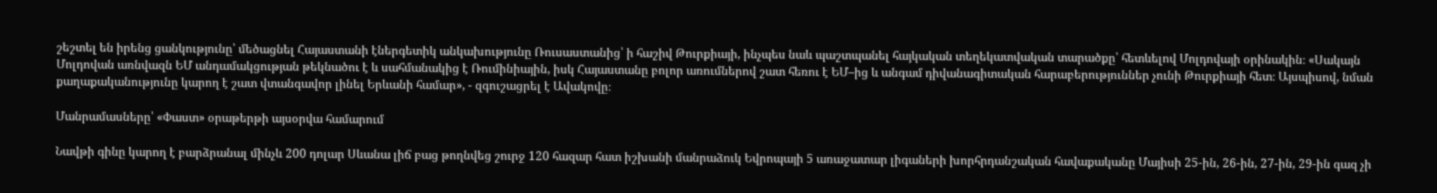շեշտել են իրենց ցանկությունը՝ մեծացնել Հայաստանի էներգետիկ անկախությունը Ռուսաստանից՝ ի հաշիվ Թուրքիայի, ինչպես նաև պաշտպանել հայկական տեղեկատվական տարածքը՝ հետևելով Մոլդովայի օրինակին։ «Սակայն Մոլդովան առնվազն ԵՄ անդամակցության թեկնածու է և սահմանակից է Ռումինիային, իսկ Հայաստանը բոլոր առումներով շատ հեռու է ԵՄ–ից և անգամ դիվանագիտական հարաբերություններ չունի Թուրքիայի հետ։ Այսպիսով, նման քաղաքականությունը կարող է շատ վտանգավոր լինել Երևանի համար», - զգուշացրել է Ավակովը։

Մանրամասները՝ «Փաստ» օրաթերթի այսօրվա համարում

Նավթի գինը կարող է բարձրանալ մինչև 200 դոլար Սևանա լիճ բաց թողնվեց շուրջ 120 հազար հատ իշխանի մանրաձուկ Եվրոպայի 5 առաջատար լիգաների խորհրդանշական հավաքականը Մայիսի 25-ին, 26-ին, 27-ին, 29-ին գազ չի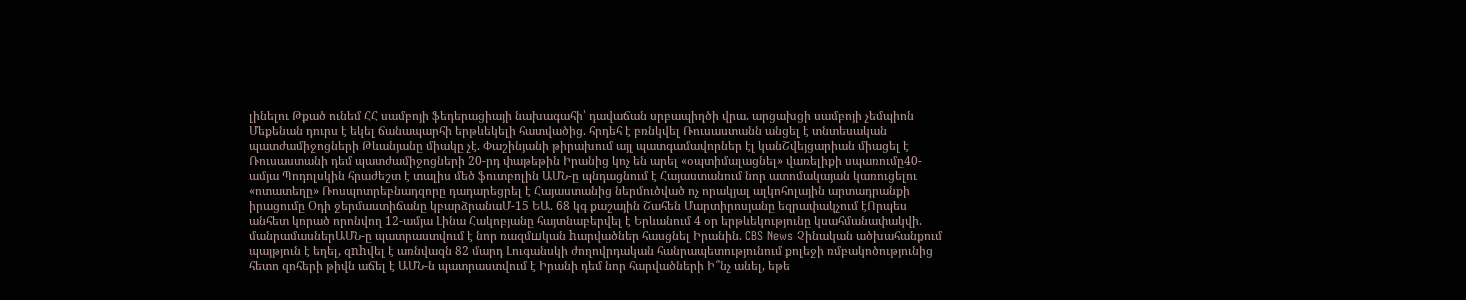լինելու Թքած ունեմ ՀՀ սամբոյի ֆեդերացիայի նախագահի՝ դավաճան սրբապիղծի վրա. արցախցի սամբոյի չեմպիոն Մեքենան դուրս է եկել ճանապարհի երթևեկելի հատվածից. հրդեհ է բռնկվել Ռուսաստանն անցել է տնտեսական պատժամիջոցների Թևանյանը միակը չէ. Փաշինյանի թիրախում այլ պատգամավորներ էլ կանՇվեյցարիան միացել է Ռուսաստանի դեմ պատժամիջոցների 20-րդ փաթեթին Իրանից կոչ են արել «օպտիմալացնել» վառելիքի սպառումը40-ամյա Պոդոլսկին հրաժեշտ է տալիս մեծ ֆուտբոլին ԱՄՆ-ը պնդացնում է Հայաստանում նոր ատոմակայան կառուցելու «ոտատեղը» Ռոսպոտրեբնադզորը դադարեցրել է Հայաստանից ներմուծված ոչ որակյալ ալկոհոլային արտադրանքի իրացումը Օդի ջերմաստիճանը կբարձրանաՄ-15 ԵԱ. 68 կգ քաշային Շահեն Մարտիրոսյանը եզրափակչում էՈրպես անհետ կորած որոնվող 12-ամյա Լինա Հակոբյանը հայտնաբերվել է Երևանում 4 օր երթևեկությունը կսահմանափակվի. մանրամասներԱՄՆ-ը պատրաստվում է նոր ռազմшկան hարվածներ հասցնել Իրանին. CBS News Չինական ածխահանքում պայթյուն է եղել, զnhվել է առնվազն 82 մարդ Լուգանսկի ժողովրդական հանրապետությունում քոլեջի ռմբակոծությունից հետո զոհերի թիվն աճել է ԱՄՆ-ն պատրաստվում է Իրանի դեմ նոր հարվածների Ի՞նչ անել, եթե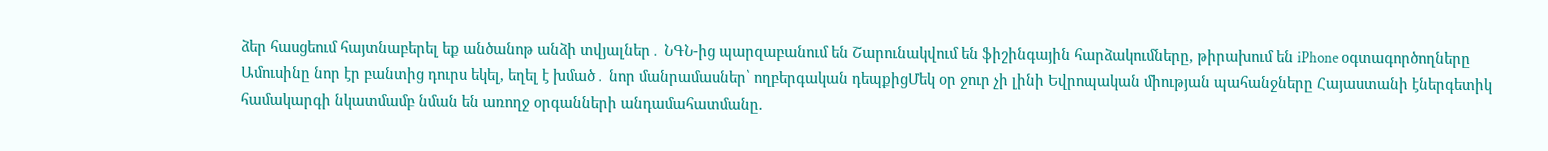ձեր հասցեում հայտնաբերել եք անծանոթ անձի տվյալներ․ ՆԳՆ-ից պարզաբանում են Շարունակվում են ֆիշինգային հարձակումները, թիրախում են iPhone օգտագործողները Ամուսինը նոր էր բանտից դուրս եկել, եղել է խմած․ նոր մանրամասներ՝ ողբերգական դեպքիցՄեկ օր ջուր չի լինի Եվրոպական միության պահանջները Հայաստանի էներգետիկ համակարգի նկատմամբ նման են առողջ օրգանների անդամահատմանը.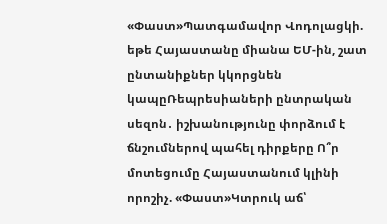«Փաստ»Պատգամավոր Վոդոլացկի. եթե Հայաստանը միանա ԵՄ-ին, շատ ընտանիքներ կկորցնեն կապըՌեպրեսիաների ընտրական սեզոն․ իշխանությունը փորձում է ճնշումներով պահել դիրքերը Ո՞ր մոտեցումը Հայաստանում կլինի որոշիչ. «Փաստ»Կտրուկ աճ՝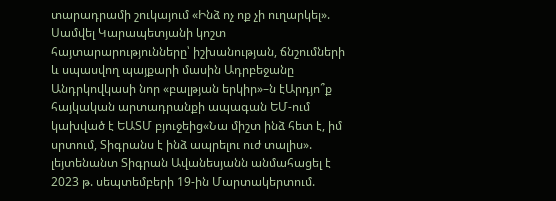տարադրամի շուկայում «Ինձ ոչ ոք չի ուղարկել». Սամվել Կարապետյանի կոշտ հայտարարությունները՝ իշխանության, ճնշումների և սպասվող պայքարի մասին Ադրբեջանը Անդրկովկասի նոր «բալթյան երկիր»–ն էԱրդյո՞ք հայկական արտադրանքի ապագան ԵՄ-ում կախված է ԵԱՏՄ բյուջեից«Նա միշտ ինձ հետ է, իմ սրտում, Տիգրանս է ինձ ապրելու ուժ տալիս». լեյտենանտ Տիգրան Ավանեսյանն անմահացել է 2023 թ. սեպտեմբերի 19-ին Մարտակերտում.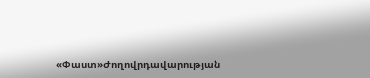«Փաստ»Ժողովրդավարության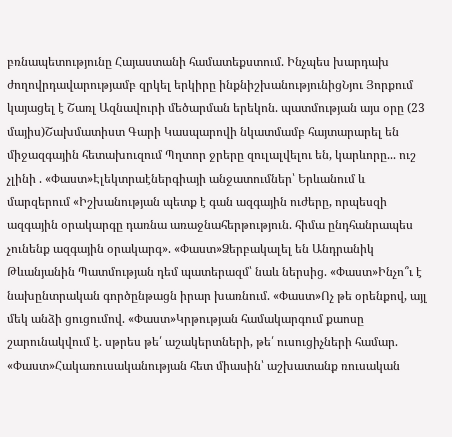բռնապետությունը Հայաստանի համատեքստում. Ինչպես խարդախ ժողովրդավարությամբ զրկել երկիրը ինքնիշխանությունիցՆյու Յորքում կայացել է Շառլ Ազնավուրի մեծարման երեկոն. պատմության այս օրը (23 մայիս)Շախմատիստ Գարի Կասպարովի նկատմամբ հայտարարել են միջազգային հետախուզում Պղտոր ջրերը զուլալվելու են, կարևորը... ուշ չլինի . «Փաստ»Էլեկտրաէներգիայի անջատումներ՝ Երևանում և մարզերում «Իշխանության պետք է գան ազգային ուժերը, որպեսզի ազգային օրակարգը դառնա առաջնահերթություն. հիմա ընդհանրապես չունենք ազգային օրակարգ». «Փաստ»Ձերբակալել են Անդրանիկ Թևանյանին Պատմության դեմ պատերազմ՝ նաև ներսից. «Փաստ»Ինչո՞ւ է նախընտրական գործընթացն իրար խառնում. «Փաստ»Ոչ թե օրենքով, այլ մեկ անձի ցուցումով. «Փաստ»Կրթության համակարգում քաոսը շարունակվում է. սթրես թե՛ աշակերտների, թե՛ ուսուցիչների համար. «Փաստ»Հակառուսականության հետ միասին՝ աշխատանք ռուսական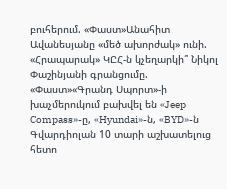բուհերում. «Փաստ»Անահիտ Ավանեսյանը «մեծ ախորժակ» ունի. «Հրապարակ» ԿԸՀ-ն կչեղարկի՞ Նիկոլ Փաշինյանի գրանցումը. «Փաստ»«Գրանդ Սպորտ»-ի խաչմերուկում բախվել են «Jeep Compass»-ը, «Hyundai»-ն, «BYD»-ն Գվարդիոլան 10 տարի աշխատելուց հետո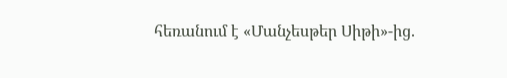հեռանում է «Մանչեսթեր Սիթի»-ից.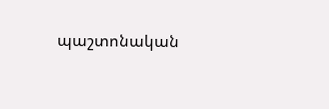պաշտոնական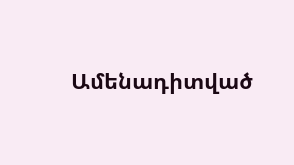Ամենադիտված